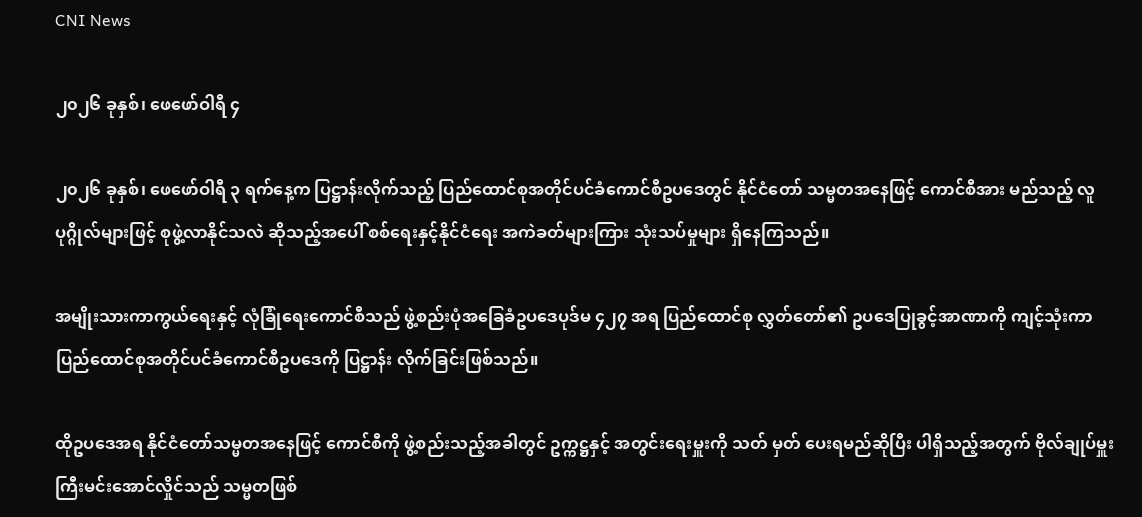CNI News

၂၀၂၆ ခုနှစ်၊ ဖေဖော်ဝါရီ ၄

၂၀၂၆ ခုနှစ်၊ ဖေဖော်ဝါရီ ၃ ရက်နေ့က ပြဋ္ဌာန်းလိုက်သည့် ပြည်ထောင်စုအတိုင်ပင်ခံကောင်စီဥပဒေတွင် နိုင်ငံတော် သမ္မတအနေဖြင့် ကောင်စီအား မည်သည့် လူပုဂ္ဂိုလ်များဖြင့် စုဖွဲ့လာနိုင်သလဲ ဆိုသည့်အပေါ် စစ်ရေးနှင့်နိုင်ငံရေး အကဲခတ်များကြား သုံးသပ်မှုများ ရှိနေကြသည်။

အမျိုးသားကာကွယ်ရေးနှင့် လုံခြုံရေးကောင်စီသည် ဖွဲ့စည်းပုံအခြေခံဥပဒေပုဒ်မ ၄၂၇ အရ ပြည်ထောင်စု လွှတ်တော်၏ ဥပဒေပြုခွင့်အာဏာကို ကျင့်သုံးကာ ပြည်ထောင်စုအတိုင်ပင်ခံကောင်စီဥပဒေကို ပြဋ္ဌာန်း လိုက်ခြင်းဖြစ်သည်။

ထိုဥပဒေအရ နိုင်ငံတော်သမ္မတအနေဖြင့် ကောင်စီကို ဖွဲ့စည်းသည့်အခါတွင် ဥက္ကဋ္ဌနှင့် အတွင်းရေးမှူးကို သတ် မှတ် ပေးရမည်ဆိုပြီး ပါရှိသည့်အတွက် ဗိုလ်ချုပ်မှူးကြီးမင်းအောင်လှိုင်သည် သမ္မတဖြစ်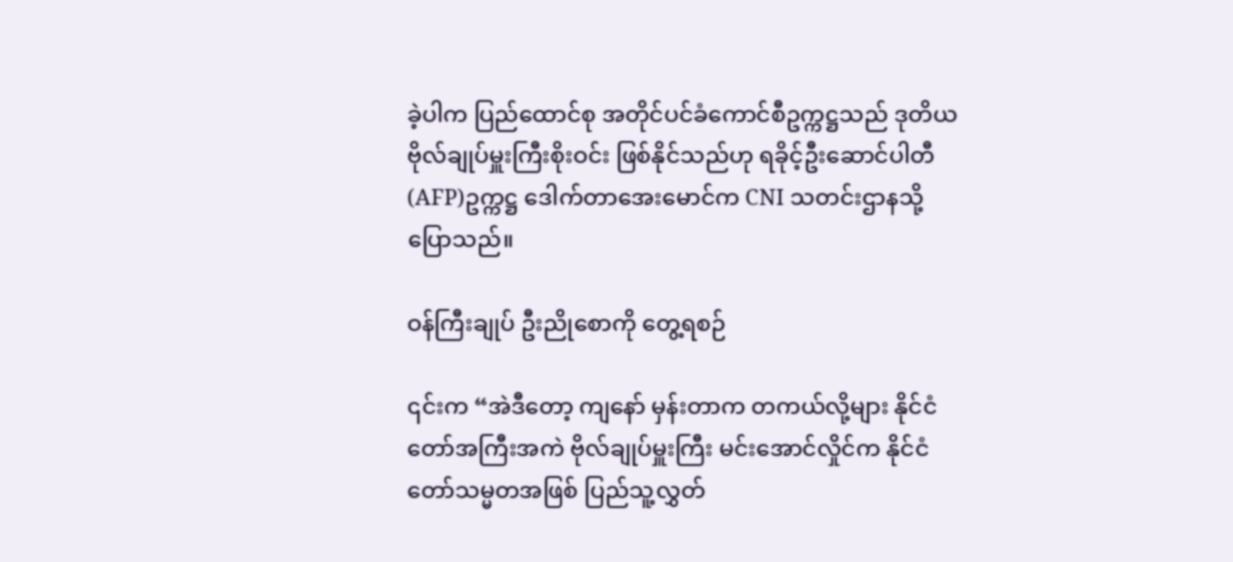ခဲ့ပါက ပြည်ထောင်စု အတိုင်ပင်ခံကောင်စီဥက္ကဋ္ဌသည် ဒုတိယဗိုလ်ချုပ်မှူးကြီးစိုးဝင်း ဖြစ်နိုင်သည်ဟု ရခိုင့်ဦးဆောင်ပါတီ(AFP)ဥက္ကဋ္ဌ ဒေါက်တာအေးမောင်က CNI သတင်းဌာနသို့ ပြောသည်။

ဝန်ကြီးချုပ် ဦးညိုစောကို တွေ့ရစဉ်

၎င်းက “အဲဒီတော့ ကျနော် မှန်းတာက တကယ်လို့များ နိုင်ငံတော်အကြီးအကဲ ဗိုလ်ချုပ်မှူးကြီး မင်းအောင်လှိုင်က နိုင်ငံတော်သမ္မတအဖြစ် ပြည်သူ့လွှတ်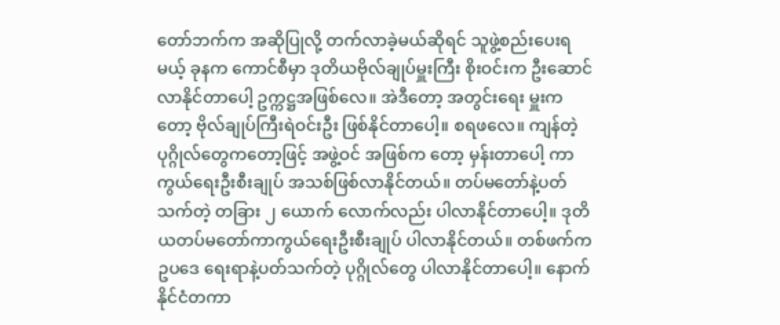တော်ဘက်က အဆိုပြုလို့ တက်လာခဲ့မယ်ဆိုရင် သူဖွဲ့စည်းပေးရမယ့် ခုနက ကောင်စီမှာ ဒုတိယဗိုလ်ချုပ်မှူးကြီး စိုးဝင်းက ဦးဆောင်လာနိုင်တာပေါ့ ဥက္ကဋ္ဌအဖြစ်လေ။ အဲဒီတော့ အတွင်းရေး မှူးကတော့ ဗိုလ်ချုပ်ကြီးရဲဝင်းဦး ဖြစ်နိုင်တာပေါ့။ စရဖလေ။ ကျန်တဲ့ပုဂ္ဂိုလ်တွေကတော့ဖြင့် အဖွဲ့ဝင် အဖြစ်က တော့ မှန်းတာပေါ့ ကာကွယ်ရေးဦးစီးချုပ် အသစ်ဖြစ်လာနိုင်တယ်။ တပ်မတော်နဲ့ပတ်သက်တဲ့ တခြား ၂ ယောက် လောက်လည်း ပါလာနိုင်တာပေါ့။ ဒုတိယတပ်မတော်ကာကွယ်ရေးဦးစီးချုပ် ပါလာနိုင်တယ်။ တစ်ဖက်က ဥပဒေ ရေးရာနဲ့ပတ်သက်တဲ့ ပုဂ္ဂိုလ်တွေ ပါလာနိုင်တာပေါ့။ နောက် နိုင်ငံတကာ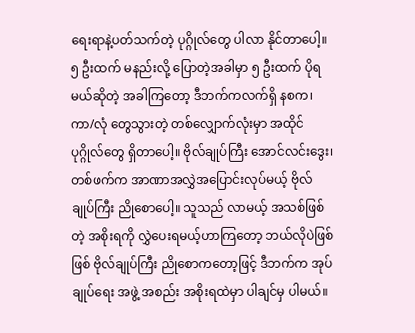ရေးရာနဲ့ပတ်သက်တဲ့ ပုဂ္ဂိုလ်တွေ ပါလာ နိုင်တာပေါ့။ ၅ ဦးထက် မနည်းလို့ ပြောတဲ့အခါမှာ ၅ ဦးထက် ပိုရမယ်ဆိုတဲ့ အခါကြတော့ ဒီဘက်ကလက်ရှိ နစက၊ ကာ/လုံ တွေသွားတဲ့ တစ်လျှောက်လုံးမှာ အထိုင်ပုဂ္ဂိုလ်တွေ ရှိတာပေါ့။ ဗိုလ်ချုပ်ကြီး အောင်လင်းဒွေး၊ တစ်ဖက်က အာဏာအလွှဲအပြောင်းလုပ်မယ့် ဗိုလ်ချုပ်ကြီး ညိုစောပေါ့။ သူသည် လာမယ့် အသစ်ဖြစ်တဲ့ အစိုးရကို လွှဲပေးရမယ့်ဟာကြတော့ ဘယ်လိုပဲဖြစ်ဖြစ် ဗိုလ်ချုပ်ကြီး ညိုစောကတော့ဖြင့် ဒီဘက်က အုပ်ချုပ်ရေး အဖွဲ့ အစည်း အစိုးရထဲမှာ ပါချင်မှ ပါမယ်။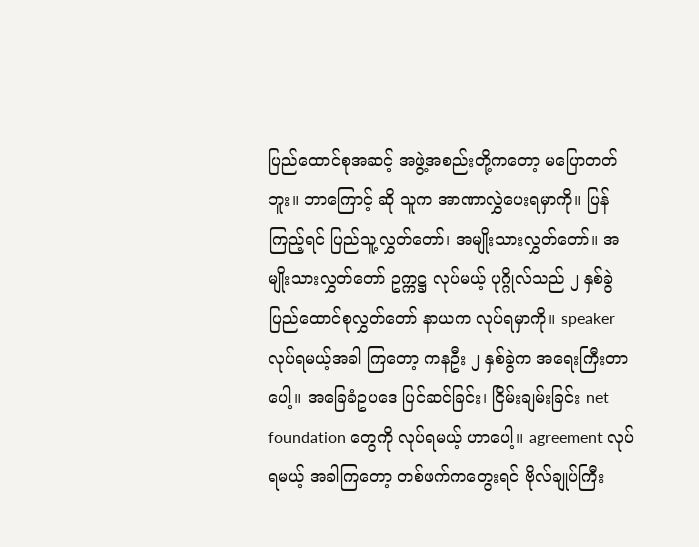ပြည်ထောင်စုအဆင့် အဖွဲ့အစည်းတို့ကတော့ မပြောတတ်ဘူး။ ဘာကြောင့် ဆို သူက အာဏာလွှဲပေးရမှာကို။ ပြန်ကြည့်ရင် ပြည်သူ့လွှတ်တော်၊ အမျိုးသားလွှတ်တော်။ အမျိုးသားလွှတ်တော် ဥက္ကဋ္ဌ လုပ်မယ့် ပုဂ္ဂိုလ်သည် ၂ နှစ်ခွဲ ပြည်ထောင်စုလွှတ်တော် နာယက လုပ်ရမှာကို။ speaker လုပ်ရမယ့်အခါ ကြတော့ ကနဦး ၂ နှစ်ခွဲက အရေးကြီးတာပေါ့။ အခြေခံဥပဒေ ပြင်ဆင်ခြင်း၊ ငြိမ်းချမ်းခြင်း net foundation တွေကို လုပ်ရမယ့် ဟာပေါ့။ agreement လုပ်ရမယ့် အခါကြတော့ တစ်ဖက်ကတွေးရင် ဗိုလ်ချုပ်ကြီး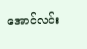အောင်လင်း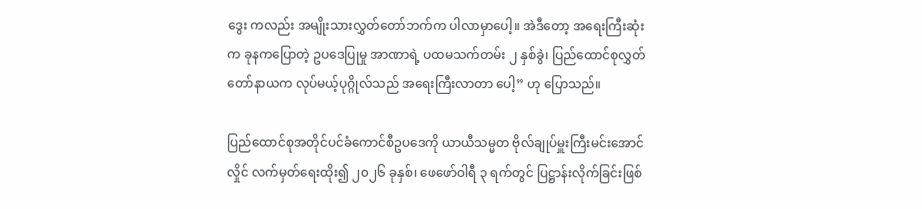ဒွေး ကလည်း အမျိုးသားလွှတ်တော်ဘက်က ပါလာမှာပေါ့။ အဲဒီတော့ အရေးကြီးဆုံးက ခုနကပြောတဲ့ ဥပဒေပြုမှု အာဏာရဲ့ ပထမသက်တမ်း ၂ နှစ်ခွဲ၊ ပြည်ထောင်စုလွှတ်တော်နာယက လုပ်မယ့်ပုဂ္ဂိုလ်သည် အရေးကြီးလာတာ ပေါ့” ဟု ပြောသည်။

ပြည်ထောင်စုအတိုင်ပင်ခံကောင်စီဥပဒေကို ယာယီသမ္မတ ဗိုလ်ချုပ်မှူးကြီးမင်းအောင်လှိုင် လက်မှတ်ရေးထိုး၍ ၂၀၂၆ ခုနှစ်၊ ဖေဖော်ဝါရီ ၃ ရက်တွင် ပြဋ္ဌာန်းလိုက်ခြင်းဖြစ်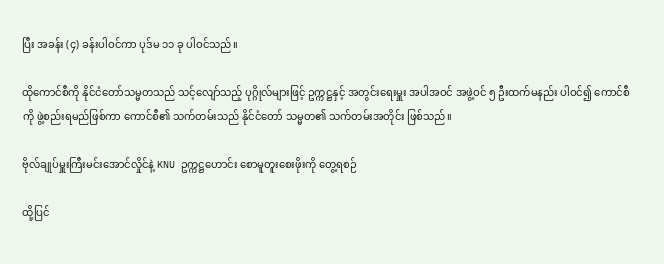ပြီး အခန်း (၄) ခန်းပါဝင်ကာ ပုဒ်မ ၁၁ ခု ပါဝင်သည်။

ထိုကောင်စီကို နိုင်ငံတော်သမ္မတသည် သင့်လျော်သည့် ပုဂ္ဂိုလ်များဖြင့် ဥက္ကဋ္ဌနှင့် အတွင်းရေးမှူး အပါအဝင် အဖွဲ့ဝင် ၅ ဦးထက်မနည်း ပါဝင်၍ ကောင်စီကို ဖွဲ့စည်းရမည်ဖြစ်ကာ ကောင်စီ၏ သက်တမ်းသည် နိုင်ငံတော် သမ္မတ၏ သက်တမ်းအတိုင်း ဖြစ်သည်။

ဗိုလ်ချုပ်မှူးကြီးမင်းအောင်လှိုင်နဲ့ KNU ဥက္ကဋ္ဌဟောင်း စောမူတူးစေးဖိုးကို တွေ့ရစဉ်

ထို့ပြင်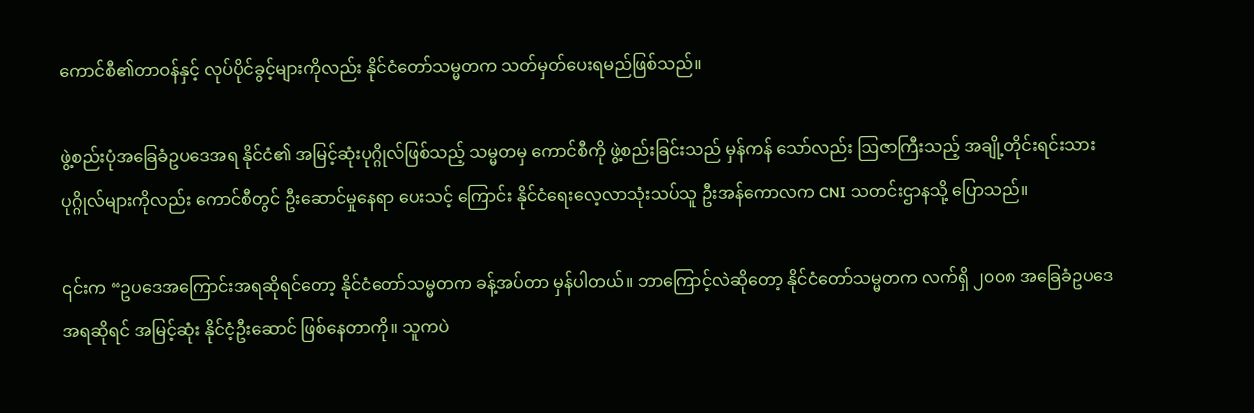ကောင်စီ၏တာဝန်နှင့် လုပ်ပိုင်ခွင့်များကိုလည်း နိုင်ငံတော်သမ္မတက သတ်မှတ်ပေးရမည်ဖြစ်သည်။

ဖွဲ့စည်းပုံအခြေခံဥပဒေအရ နိုင်ငံ၏ အမြင့်ဆုံးပုဂ္ဂိုလ်ဖြစ်သည့် သမ္မတမှ ကောင်စီကို ဖွဲ့စည်းခြင်းသည် မှန်ကန် သော်လည်း ဩဇာကြီးသည့် အချို့တိုင်းရင်းသား ပုဂ္ဂိုလ်များကိုလည်း ကောင်စီတွင် ဦးဆောင်မှုနေရာ ပေးသင့် ကြောင်း နိုင်ငံရေးလေ့လာသုံးသပ်သူ ဦးအန်ကောလက CNI သတင်းဌာနသို့ ပြောသည်။

၎င်းက “ဥပဒေအကြောင်းအရဆိုရင်တော့ နိုင်ငံတော်သမ္မတက ခန့်အပ်တာ မှန်ပါတယ်။ ဘာကြောင့်လဲဆိုတော့ နိုင်ငံတော်သမ္မတက လက်ရှိ ၂၀၀၈ အခြေခံဥပဒေအရဆိုရင် အမြင့်ဆုံး နိုင်ငံ့ဦးဆောင် ဖြစ်နေတာကို။ သူကပဲ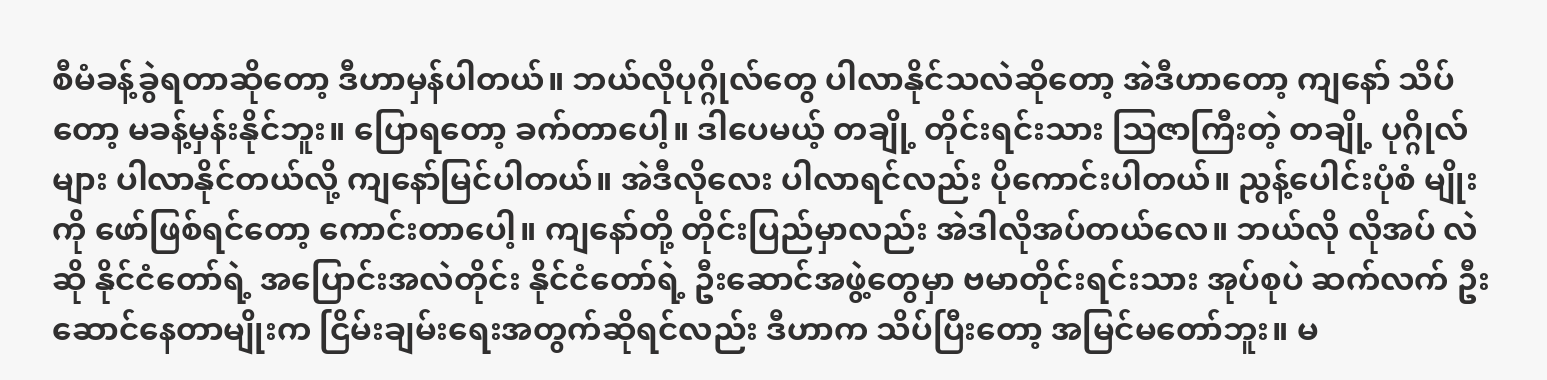စီမံခန့်ခွဲရတာဆိုတော့ ဒီဟာမှန်ပါတယ်။ ဘယ်လိုပုဂ္ဂိုလ်တွေ ပါလာနိုင်သလဲဆိုတော့ အဲဒီဟာတော့ ကျနော် သိပ်တော့ မခန့်မှန်းနိုင်ဘူး။ ပြောရတော့ ခက်တာပေါ့။ ဒါပေမယ့် တချို့ တိုင်းရင်းသား ဩဇာကြီးတဲ့ တချို့ ပုဂ္ဂိုလ်များ ပါလာနိုင်တယ်လို့ ကျနော်မြင်ပါတယ်။ အဲဒီလိုလေး ပါလာရင်လည်း ပိုကောင်းပါတယ်။ ညွန့်ပေါင်းပုံစံ မျိုးကို ဖော်ဖြစ်ရင်တော့ ကောင်းတာပေါ့။ ကျနော်တို့ တိုင်းပြည်မှာလည်း အဲဒါလိုအပ်တယ်လေ။ ဘယ်လို လိုအပ် လဲဆို နိုင်ငံတော်ရဲ့ အပြောင်းအလဲတိုင်း နိုင်ငံတော်ရဲ့ ဦးဆောင်အဖွဲ့တွေမှာ ဗမာတိုင်းရင်းသား အုပ်စုပဲ ဆက်လက် ဦးဆောင်နေတာမျိုးက ငြိမ်းချမ်းရေးအတွက်ဆိုရင်လည်း ဒီဟာက သိပ်ပြီးတော့ အမြင်မတော်ဘူး။ မ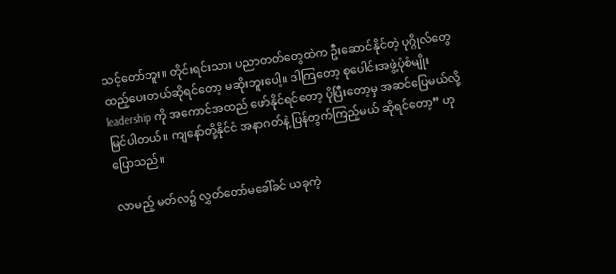သင့်တော်ဘူး။ တိုင်းရင်းသား ပညာတတ်တွေထဲက ဦးဆောင်နိုင်တဲ့ ပုဂ္ဂိုလ်တွေ ထည့်ပေးတယ်ဆိုရင်တော့ မဆိုးဘူးပေါ့။ ဒါကြတော့ စုပေါင်းအဖွဲ့ပုံစံမျိုး leadership ကို အကောင်အထည် ဖော်နိုင်ရင်တော့ ပိုပြီးတော့မှ အဆင်ပြေမယ်လို့ မြင်ပါတယ်။ ကျနော်တို့နိုင်ငံ အနာဂတ်နဲ့ ပြန်တွက်ကြည့်မယ် ဆိုရင်တော့” ဟု ပြောသည်။

လာမည့် မတ်လ၌ လွှတ်တော်မခေါ်ခင် ယခုကဲ့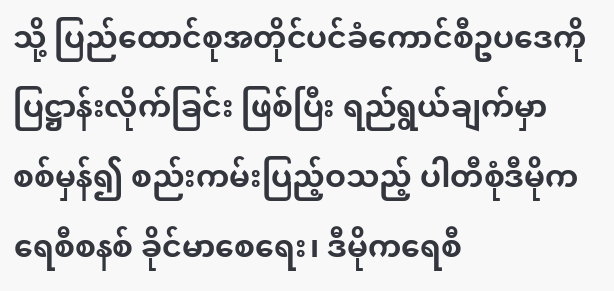သို့ ပြည်ထောင်စုအတိုင်ပင်ခံကောင်စီဥပဒေကို ပြဋ္ဌာန်းလိုက်ခြင်း ဖြစ်ပြီး ရည်ရွယ်ချက်မှာ စစ်မှန်၍ စည်းကမ်းပြည့်ဝသည့် ပါတီစုံဒီမိုကရေစီစနစ် ခိုင်မာစေရေး၊ ဒီမိုကရေစီ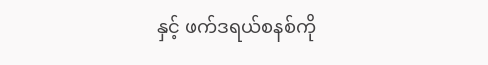နှင့် ဖက်ဒရယ်စနစ်ကို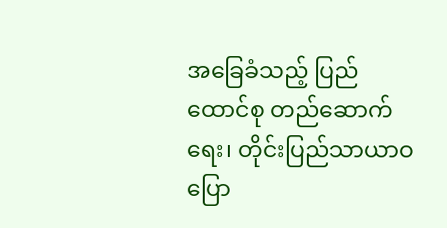အခြေခံသည့် ပြည်ထောင်စု တည်ဆောက်ရေး၊ တိုင်းပြည်သာယာဝပြော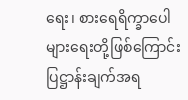ရေး၊ စားရေရိက္ခာပေါ များရေးတို့ဖြစ်ကြောင်း ပြဋ္ဌာန်းချက်အရ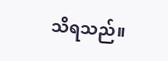သိရသည်။